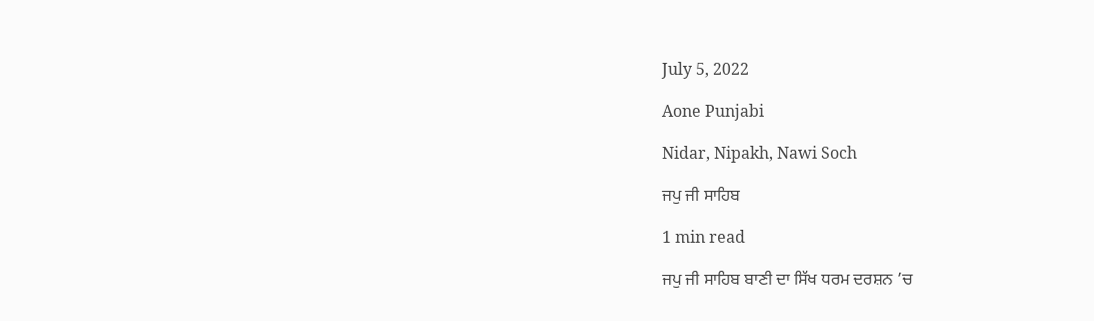July 5, 2022

Aone Punjabi

Nidar, Nipakh, Nawi Soch

ਜਪੁ ਜੀ ਸਾਹਿਬ

1 min read

ਜਪੁ ਜੀ ਸਾਹਿਬ ਬਾਣੀ ਦਾ ਸਿੱਖ ਧਰਮ ਦਰਸ਼ਨ ’ਚ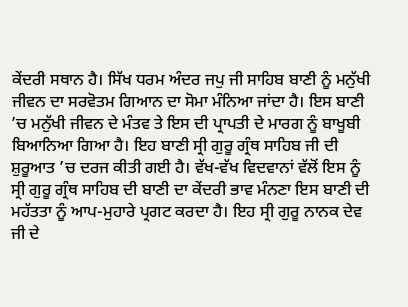ਕੇਂਦਰੀ ਸਥਾਨ ਹੈ। ਸਿੱਖ ਧਰਮ ਅੰਦਰ ਜਪੁ ਜੀ ਸਾਹਿਬ ਬਾਣੀ ਨੂੰ ਮਨੁੱਖੀ ਜੀਵਨ ਦਾ ਸਰਵੋਤਮ ਗਿਆਨ ਦਾ ਸੋਮਾ ਮੰਨਿਆ ਜਾਂਦਾ ਹੈ। ਇਸ ਬਾਣੀ ’ਚ ਮਨੁੱਖੀ ਜੀਵਨ ਦੇ ਮੰਤਵ ਤੇ ਇਸ ਦੀ ਪ੍ਰਾਪਤੀ ਦੇ ਮਾਰਗ ਨੂੰ ਬਾਖੂਬੀ ਬਿਆਨਿਆ ਗਿਆ ਹੈ। ਇਹ ਬਾਣੀ ਸ੍ਰੀ ਗੁਰੂ ਗ੍ਰੰਥ ਸਾਹਿਬ ਜੀ ਦੀ ਸ਼ੁਰੂਆਤ ’ਚ ਦਰਜ ਕੀਤੀ ਗਈ ਹੈ। ਵੱਖ-ਵੱਖ ਵਿਦਵਾਨਾਂ ਵੱਲੋਂ ਇਸ ਨੂੰ ਸ੍ਰੀ ਗੁਰੂ ਗ੍ਰੰਥ ਸਾਹਿਬ ਦੀ ਬਾਣੀ ਦਾ ਕੇਂਦਰੀ ਭਾਵ ਮੰਨਣਾ ਇਸ ਬਾਣੀ ਦੀ ਮਹੱਤਤਾ ਨੂੰ ਆਪ-ਮੁਹਾਰੇ ਪ੍ਰਗਟ ਕਰਦਾ ਹੈ। ਇਹ ਸ੍ਰੀ ਗੁਰੂ ਨਾਨਕ ਦੇਵ ਜੀ ਦੇ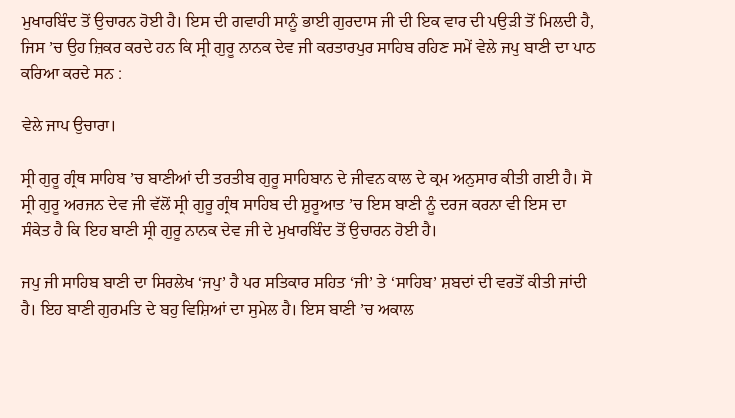ਮੁਖਾਰਬਿੰਦ ਤੋਂ ਉਚਾਰਨ ਹੋਈ ਹੈ। ਇਸ ਦੀ ਗਵਾਹੀ ਸਾਨੂੰ ਭਾਈ ਗੁਰਦਾਸ ਜੀ ਦੀ ਇਕ ਵਾਰ ਦੀ ਪਉੜੀ ਤੋਂ ਮਿਲਦੀ ਹੈ, ਜਿਸ ’ਚ ਉਹ ਜ਼ਿਕਰ ਕਰਦੇ ਹਨ ਕਿ ਸ੍ਰੀ ਗੁਰੂ ਨਾਨਕ ਦੇਵ ਜੀ ਕਰਤਾਰਪੁਰ ਸਾਹਿਬ ਰਹਿਣ ਸਮੇਂ ਵੇਲੇ ਜਪੁ ਬਾਣੀ ਦਾ ਪਾਠ ਕਰਿਆ ਕਰਦੇ ਸਨ :

ਵੇਲੇ ਜਾਪ ਉਚਾਰਾ।

ਸ੍ਰੀ ਗੁਰੂ ਗ੍ਰੰਥ ਸਾਹਿਬ ’ਚ ਬਾਣੀਆਂ ਦੀ ਤਰਤੀਬ ਗੁਰੂ ਸਾਹਿਬਾਨ ਦੇ ਜੀਵਨ ਕਾਲ ਦੇ ਕ੍ਰਮ ਅਨੁਸਾਰ ਕੀਤੀ ਗਈ ਹੈ। ਸੋ ਸ੍ਰੀ ਗੁਰੂ ਅਰਜਨ ਦੇਵ ਜੀ ਵੱਲੋਂ ਸ੍ਰੀ ਗੁਰੂ ਗ੍ਰੰਥ ਸਾਹਿਬ ਦੀ ਸ਼ੁਰੂਆਤ ’ਚ ਇਸ ਬਾਣੀ ਨੂੰ ਦਰਜ ਕਰਨਾ ਵੀ ਇਸ ਦਾ ਸੰਕੇਤ ਹੈ ਕਿ ਇਹ ਬਾਣੀ ਸ੍ਰੀ ਗੁਰੂ ਨਾਨਕ ਦੇਵ ਜੀ ਦੇ ਮੁਖਾਰਬਿੰਦ ਤੋਂ ਉਚਾਰਨ ਹੋਈ ਹੈ।

ਜਪੁ ਜੀ ਸਾਹਿਬ ਬਾਣੀ ਦਾ ਸਿਰਲੇਖ ‘ਜਪੁ’ ਹੈ ਪਰ ਸਤਿਕਾਰ ਸਹਿਤ ‘ਜੀ’ ਤੇ ‘ਸਾਹਿਬ’ ਸ਼ਬਦਾਂ ਦੀ ਵਰਤੋਂ ਕੀਤੀ ਜਾਂਦੀ ਹੈ। ਇਹ ਬਾਣੀ ਗੁਰਮਤਿ ਦੇ ਬਹੁ ਵਿਸ਼ਿਆਂ ਦਾ ਸੁਮੇਲ ਹੈ। ਇਸ ਬਾਣੀ ’ਚ ਅਕਾਲ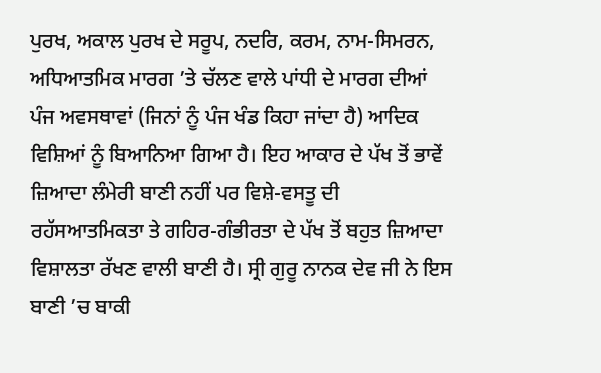ਪੁਰਖ, ਅਕਾਲ ਪੁਰਖ ਦੇ ਸਰੂਪ, ਨਦਰਿ, ਕਰਮ, ਨਾਮ-ਸਿਮਰਨ, ਅਧਿਆਤਮਿਕ ਮਾਰਗ ’ਤੇ ਚੱਲਣ ਵਾਲੇ ਪਾਂਧੀ ਦੇ ਮਾਰਗ ਦੀਆਂ ਪੰਜ ਅਵਸਥਾਵਾਂ (ਜਿਨਾਂ ਨੂੰ ਪੰਜ ਖੰਡ ਕਿਹਾ ਜਾਂਦਾ ਹੈ) ਆਦਿਕ ਵਿਸ਼ਿਆਂ ਨੂੰ ਬਿਆਨਿਆ ਗਿਆ ਹੈ। ਇਹ ਆਕਾਰ ਦੇ ਪੱਖ ਤੋਂ ਭਾਵੇਂ ਜ਼ਿਆਦਾ ਲੰਮੇਰੀ ਬਾਣੀ ਨਹੀਂ ਪਰ ਵਿਸ਼ੇ-ਵਸਤੂ ਦੀ ਰਹੱਸਆਤਮਿਕਤਾ ਤੇ ਗਹਿਰ-ਗੰਭੀਰਤਾ ਦੇ ਪੱਖ ਤੋਂ ਬਹੁਤ ਜ਼ਿਆਦਾ ਵਿਸ਼ਾਲਤਾ ਰੱਖਣ ਵਾਲੀ ਬਾਣੀ ਹੈ। ਸ੍ਰੀ ਗੁਰੂ ਨਾਨਕ ਦੇਵ ਜੀ ਨੇ ਇਸ ਬਾਣੀ ’ਚ ਬਾਕੀ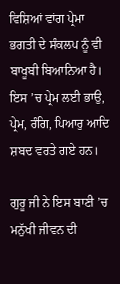ਵਿਸ਼ਿਆਂ ਵਾਂਗ ਪ੍ਰੇਮਾ ਭਗਤੀ ਦੇ ਸੰਕਲਪ ਨੂੰ ਵੀ ਬਾਖੂਬੀ ਬਿਆਨਿਆ ਹੈ। ਇਸ ’ਚ ਪ੍ਰੇਮ ਲਈ ਭਾਉ, ਪ੍ਰੇਮ, ਰੰਗਿ, ਪਿਆਰੁ ਆਦਿ ਸ਼ਬਦ ਵਰਤੇ ਗਏ ਹਨ।

ਗੁਰੂ ਜੀ ਨੇ ਇਸ ਬਾਣੀ ’ਚ ਮਨੁੱਖੀ ਜੀਵਨ ਦੀ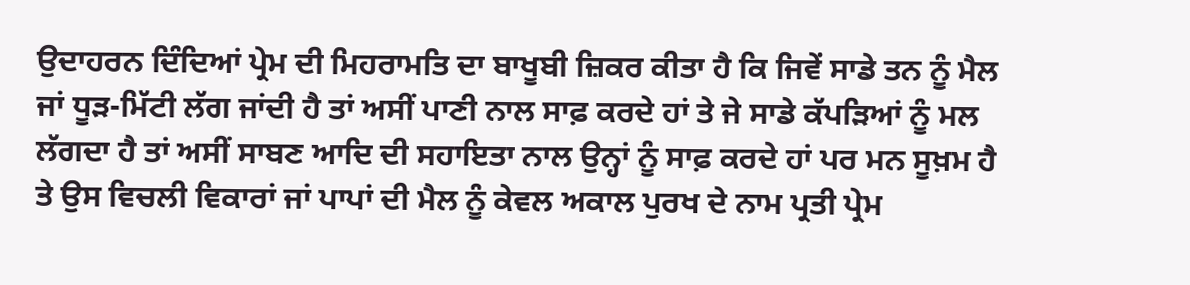ਉਦਾਹਰਨ ਦਿੰਦਿਆਂ ਪ੍ਰੇਮ ਦੀ ਮਿਹਰਾਮਤਿ ਦਾ ਬਾਖੂਬੀ ਜ਼ਿਕਰ ਕੀਤਾ ਹੈ ਕਿ ਜਿਵੇਂ ਸਾਡੇ ਤਨ ਨੂੰ ਮੈਲ ਜਾਂ ਧੂੜ-ਮਿੱਟੀ ਲੱਗ ਜਾਂਦੀ ਹੈ ਤਾਂ ਅਸੀਂ ਪਾਣੀ ਨਾਲ ਸਾਫ਼ ਕਰਦੇ ਹਾਂ ਤੇ ਜੇ ਸਾਡੇ ਕੱਪੜਿਆਂ ਨੂੰ ਮਲ ਲੱਗਦਾ ਹੈ ਤਾਂ ਅਸੀਂ ਸਾਬਣ ਆਦਿ ਦੀ ਸਹਾਇਤਾ ਨਾਲ ਉਨ੍ਹਾਂ ਨੂੰ ਸਾਫ਼ ਕਰਦੇ ਹਾਂ ਪਰ ਮਨ ਸੂਖ਼ਮ ਹੈ ਤੇ ਉਸ ਵਿਚਲੀ ਵਿਕਾਰਾਂ ਜਾਂ ਪਾਪਾਂ ਦੀ ਮੈਲ ਨੂੰ ਕੇਵਲ ਅਕਾਲ ਪੁਰਖ ਦੇ ਨਾਮ ਪ੍ਰਤੀ ਪ੍ਰੇਮ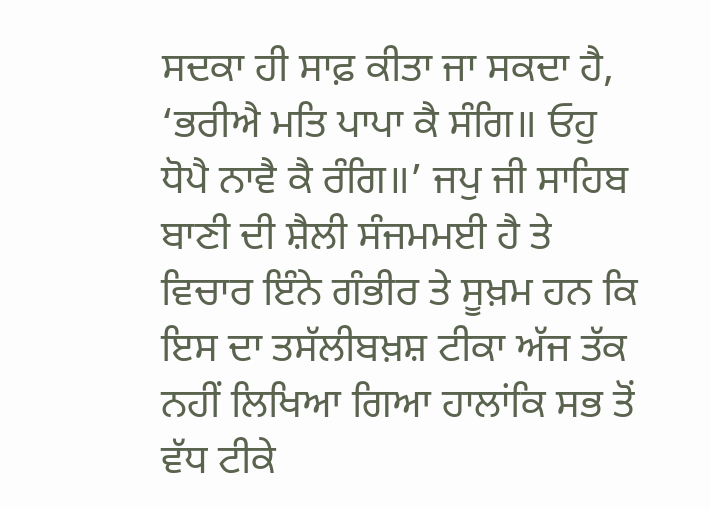ਸਦਕਾ ਹੀ ਸਾਫ਼ ਕੀਤਾ ਜਾ ਸਕਦਾ ਹੈ, ‘ਭਰੀਐ ਮਤਿ ਪਾਪਾ ਕੈ ਸੰਗਿ॥ ਓਹੁ ਧੋਪੈ ਨਾਵੈ ਕੈ ਰੰਗਿ॥’ ਜਪੁ ਜੀ ਸਾਹਿਬ ਬਾਣੀ ਦੀ ਸ਼ੈਲੀ ਸੰਜਮਮਈ ਹੈ ਤੇ ਵਿਚਾਰ ਇੰਨੇ ਗੰਭੀਰ ਤੇ ਸੂਖ਼ਮ ਹਨ ਕਿ ਇਸ ਦਾ ਤਸੱਲੀਬਖ਼ਸ਼ ਟੀਕਾ ਅੱਜ ਤੱਕ ਨਹੀਂ ਲਿਖਿਆ ਗਿਆ ਹਾਲਾਂਕਿ ਸਭ ਤੋਂ ਵੱਧ ਟੀਕੇ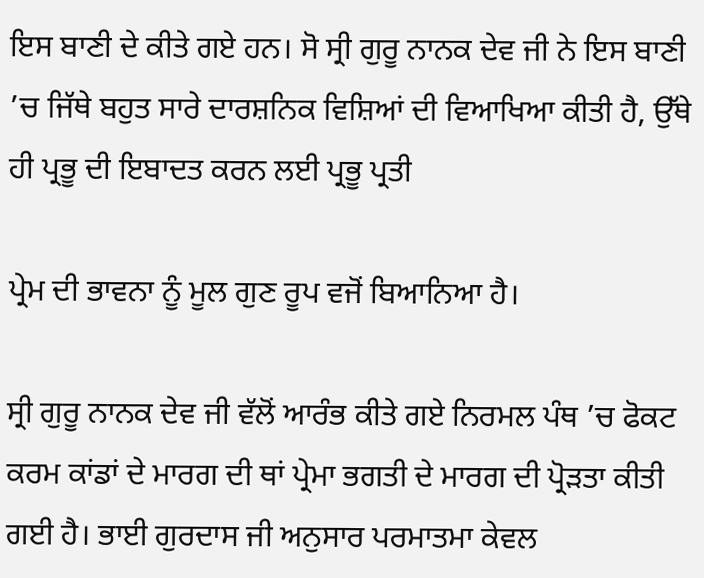ਇਸ ਬਾਣੀ ਦੇ ਕੀਤੇ ਗਏ ਹਨ। ਸੋ ਸ੍ਰੀ ਗੁਰੂ ਨਾਨਕ ਦੇਵ ਜੀ ਨੇ ਇਸ ਬਾਣੀ ’ਚ ਜਿੱਥੇ ਬਹੁਤ ਸਾਰੇ ਦਾਰਸ਼ਨਿਕ ਵਿਸ਼ਿਆਂ ਦੀ ਵਿਆਖਿਆ ਕੀਤੀ ਹੈ, ਉੱਥੇ ਹੀ ਪ੍ਰਭੂ ਦੀ ਇਬਾਦਤ ਕਰਨ ਲਈ ਪ੍ਰਭੂ ਪ੍ਰਤੀ

ਪ੍ਰੇਮ ਦੀ ਭਾਵਨਾ ਨੂੰ ਮੂਲ ਗੁਣ ਰੂਪ ਵਜੋਂ ਬਿਆਨਿਆ ਹੈ।

ਸ੍ਰੀ ਗੁਰੂ ਨਾਨਕ ਦੇਵ ਜੀ ਵੱਲੋਂ ਆਰੰਭ ਕੀਤੇ ਗਏ ਨਿਰਮਲ ਪੰਥ ’ਚ ਫੋਕਟ ਕਰਮ ਕਾਂਡਾਂ ਦੇ ਮਾਰਗ ਦੀ ਥਾਂ ਪ੍ਰੇਮਾ ਭਗਤੀ ਦੇ ਮਾਰਗ ਦੀ ਪ੍ਰੋੜਤਾ ਕੀਤੀ ਗਈ ਹੈ। ਭਾਈ ਗੁਰਦਾਸ ਜੀ ਅਨੁਸਾਰ ਪਰਮਾਤਮਾ ਕੇਵਲ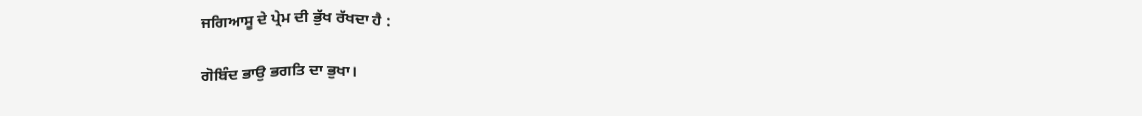ਜਗਿਆਸੂ ਦੇ ਪ੍ਰੇਮ ਦੀ ਭੁੱਖ ਰੱਖਦਾ ਹੈ :

ਗੋਬਿੰਦ ਭਾਉ ਭਗਤਿ ਦਾ ਭੁਖਾ।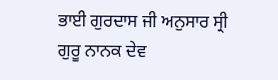ਭਾਈ ਗੁਰਦਾਸ ਜੀ ਅਨੁਸਾਰ ਸ੍ਰੀ ਗੁਰੂ ਨਾਨਕ ਦੇਵ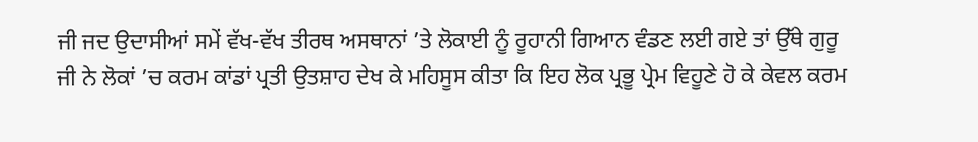ਜੀ ਜਦ ਉਦਾਸੀਆਂ ਸਮੇਂ ਵੱਖ-ਵੱਖ ਤੀਰਥ ਅਸਥਾਨਾਂ ’ਤੇ ਲੋਕਾਈ ਨੂੰ ਰੂਹਾਨੀ ਗਿਆਨ ਵੰਡਣ ਲਈ ਗਏ ਤਾਂ ਉੱਥੇ ਗੁਰੂ ਜੀ ਨੇ ਲੋਕਾਂ ’ਚ ਕਰਮ ਕਾਂਡਾਂ ਪ੍ਰਤੀ ਉਤਸ਼ਾਹ ਦੇਖ ਕੇ ਮਹਿਸੂਸ ਕੀਤਾ ਕਿ ਇਹ ਲੋਕ ਪ੍ਰਭੂ ਪ੍ਰੇਮ ਵਿਹੂਣੇ ਹੋ ਕੇ ਕੇਵਲ ਕਰਮ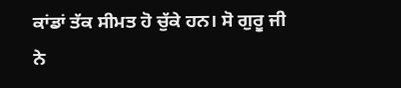ਕਾਂਡਾਂ ਤੱਕ ਸੀਮਤ ਹੋ ਚੁੱਕੇ ਹਨ। ਸੋ ਗੁਰੂ ਜੀ ਨੇ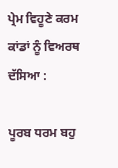ਪ੍ਰੇਮ ਵਿਹੂਣੇ ਕਰਮ ਕਾਂਡਾਂ ਨੂੰ ਵਿਅਰਥ ਦੱਸਿਆ :

ਪੂਰਬ ਧਰਮ ਬਹੁ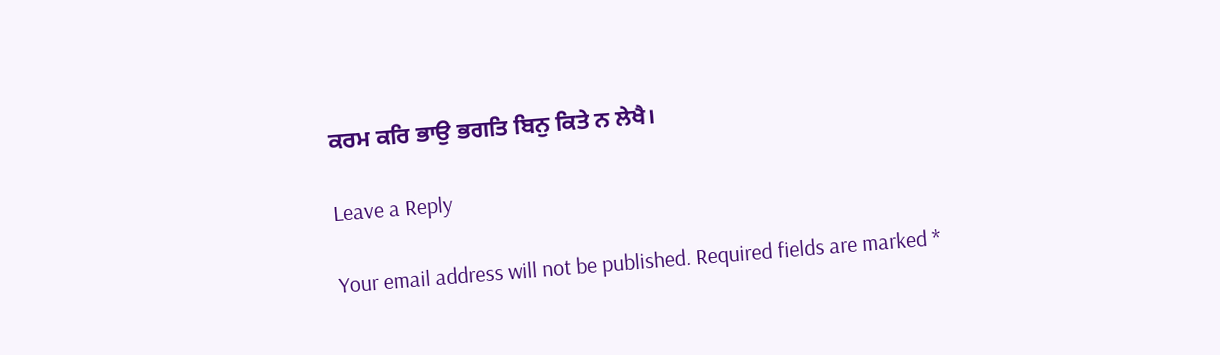ਕਰਮ ਕਰਿ ਭਾਉ ਭਗਤਿ ਬਿਨੁ ਕਿਤੇ ਨ ਲੇਖੈ।

Leave a Reply

Your email address will not be published. Required fields are marked *